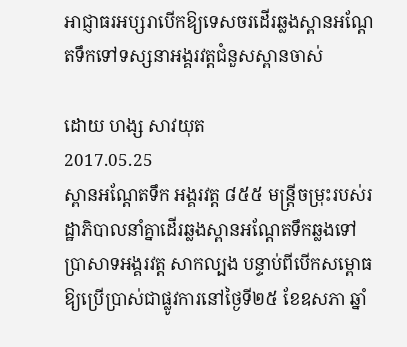អាជ្ញាធរអប្សរាបើកឱ្យទេសចរដើរឆ្លងស្ពានអណ្ដែតទឹកទៅទស្សនាអង្គរវត្តជំនួសស្ពានចាស់

ដោយ ហង្ស សាវយុត
2017.05.25
ស្ពានអណ្ដែតទឹក អង្គរវត្ត ៨៥៥ មន្ត្រីចម្រុះរបស់រដ្ឋាភិបាលនាំគ្នាដើរឆ្លងស្ពានអណ្ដែតទឹកឆ្លងទៅប្រាសាទអង្គរវត្ត សាកល្បង បន្ទាប់ពីបើកសម្ពោធឱ្យប្រើប្រាស់ជាផ្លូវការនៅថ្ងៃទី២៥ ខែឧសភា ឆ្នាំ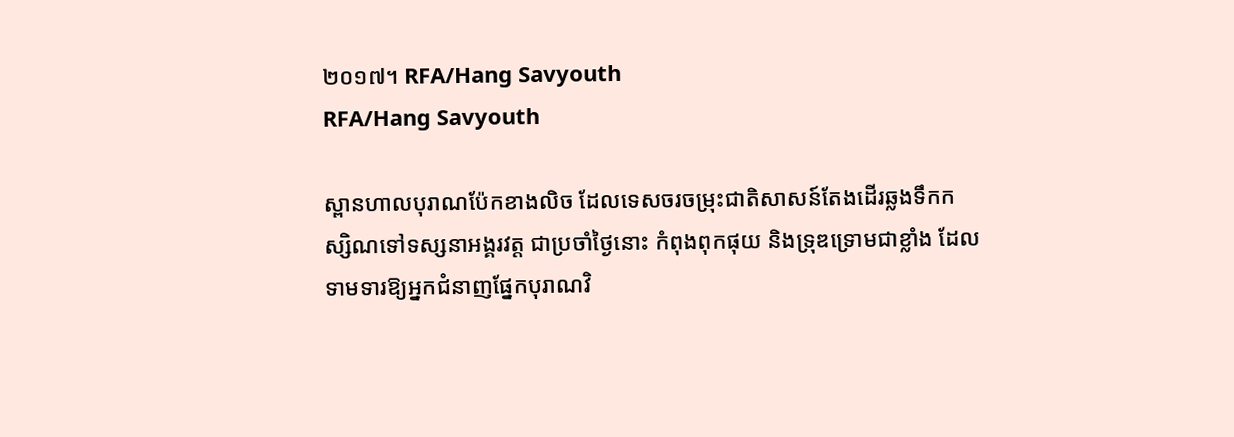២០១៧។ RFA/Hang Savyouth
RFA/Hang Savyouth

ស្ពានហាលបុរាណប៉ែកខាងលិច ដែលទេសចរចម្រុះជាតិសាសន៍តែងដើរឆ្លងទឹកកស្សិណទៅទស្សនាអង្គរវត្ត ជាប្រចាំថ្ងៃនោះ កំពុងពុកផុយ និងទ្រុឌទ្រោមជាខ្លាំង ដែលទាមទារឱ្យអ្នកជំនាញផ្នែកបុរាណវិ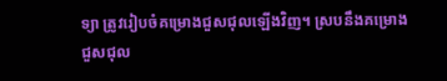ទ្យា ត្រូវរៀបចំគម្រោងជួសជុលឡើងវិញ។ ស្របនឹងគម្រោងជួសជុល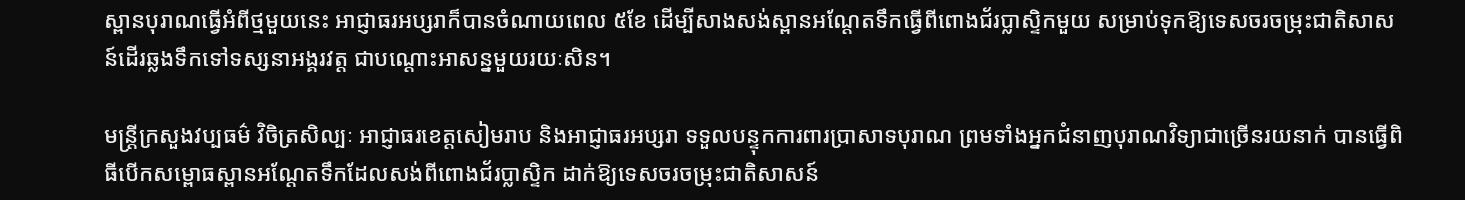ស្ពានបុរាណធ្វើអំពីថ្មមួយនេះ អាជ្ញាធរអប្សរាក៏បានចំណាយពេល ៥ខែ ដើម្បីសាងសង់ស្ពានអណ្ដែតទឹកធ្វើពីពោងជ័រប្លាស្ទិកមួយ សម្រាប់ទុកឱ្យទេសចរចម្រុះជាតិសាសន៍ដើរឆ្លងទឹកទៅទស្សនាអង្គរវត្ត ជាបណ្ដោះអាសន្នមួយរយៈសិន។

មន្ត្រីក្រសួងវប្បធម៌ វិចិត្រសិល្បៈ អាជ្ញាធរខេត្តសៀមរាប និងអាជ្ញាធរអប្សរា ទទួលបន្ទុកការពារប្រាសាទបុរាណ ព្រមទាំងអ្នកជំនាញបុរាណវិទ្យាជាច្រើនរយនាក់ បានធ្វើពិធីបើកសម្ពោធស្ពានអណ្ដែតទឹកដែលសង់ពីពោងជ័រប្លាស្ទិក ដាក់ឱ្យទេសចរចម្រុះជាតិសាសន៍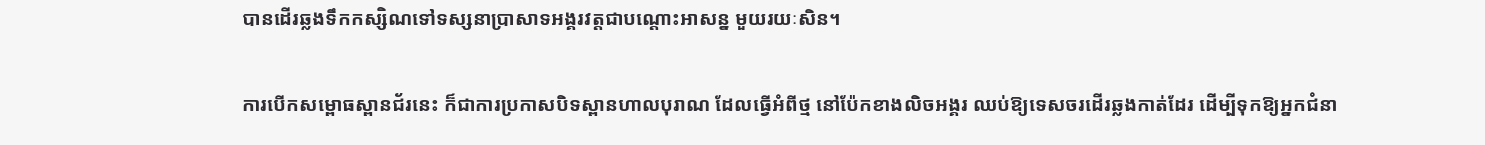បានដើរឆ្លងទឹកកស្សិណទៅទស្សនាប្រាសាទអង្គរវត្តជាបណ្ដោះអាសន្ន មួយរយៈសិន។

ការបើកសម្ពោធស្ពានជ័រនេះ ក៏ជាការប្រកាសបិទស្ពានហាលបុរាណ ដែលធ្វើអំពីថ្ម នៅប៉ែកខាងលិចអង្គរ ឈប់ឱ្យទេសចរដើរឆ្លងកាត់ដែរ ដើម្បីទុកឱ្យអ្នកជំនា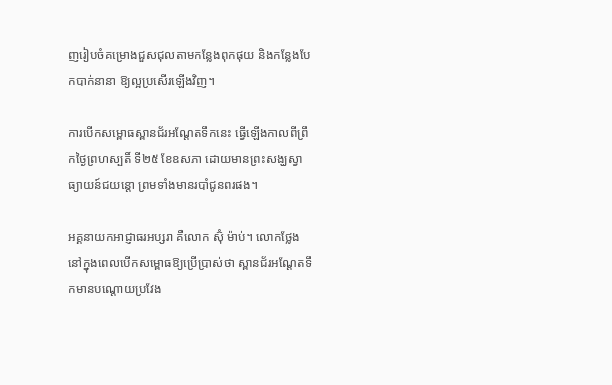ញរៀបចំគម្រោងជួសជុលតាមកន្លែងពុកផុយ និងកន្លែងបែកបាក់នានា ឱ្យល្អប្រសើរឡើងវិញ។

ការបើកសម្ពោធស្ពានជ័រអណ្ដែតទឹកនេះ ធ្វើឡើងកាលពីព្រឹកថ្ងៃព្រហស្បតិ៍ ទី២៥ ខែឧសភា ដោយមានព្រះសង្ឃស្វាធ្យាយន៍ជយន្តោ ព្រមទាំងមានរបាំជូនពរផង។

អគ្គនាយកអាជ្ញាធរអប្សរា គឺលោក ស៊ុំ ម៉ាប់។ លោកថ្លែងនៅក្នុងពេលបើកសម្ពោធឱ្យប្រើប្រាស់ថា ស្ពានជ័រអណ្ដែតទឹកមានបណ្ដោយប្រវែង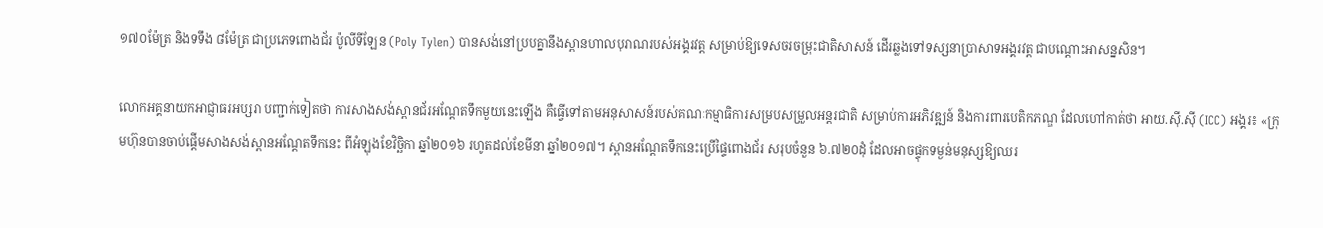១៧០ម៉ែត្រ និងទទឹង ៨ម៉ែត្រ ជាប្រភេទពោងជ័រ ប៉ូលីទីឡែន (Poly Tylen) បានសង់នៅប្របគ្នានឹងស្ពានហាលបុរាណរបស់អង្គរវត្ត សម្រាប់ឱ្យទេសចរចម្រុះជាតិសាសន៍ ដើរឆ្លងទៅទស្សនាប្រាសាទអង្គរវត្ត ជាបណ្ដោះអាសន្នសិន។

លោកអគ្គនាយកអាជ្ញាធរអប្សរា បញ្ជាក់ទៀតថា ការសាងសង់ស្ពានជ័រអណ្ដែតទឹកមួយនេះឡើង គឺធ្វើទៅតាមអនុសាសន៍របស់គណៈកម្មាធិការសម្របសម្រួលអន្តរជាតិ សម្រាប់ការអភិវឌ្ឍន៍ និងការពារបេតិកភណ្ឌ ដែលហៅកាត់ថា អាយ.ស៊ី.ស៊ី (ICC) អង្គរ៖ «ក្រុមហ៊ុនបានចាប់ផ្ដើមសាងសង់ស្ពានអណ្ដែតទឹកនេះ ពីអំឡុងខែវិច្ឆិកា ឆ្នាំ២០១៦ រហូតដល់ខែមីនា ឆ្នាំ២០១៧។ ស្ពានអណ្ដែតទឹកនេះប្រើផ្ទៃពោងជ័រ សរុបចំនួន ៦.៧២០ដុំ ដែលអាចផ្ទុកទម្ងន់មនុស្សឱ្យឈរ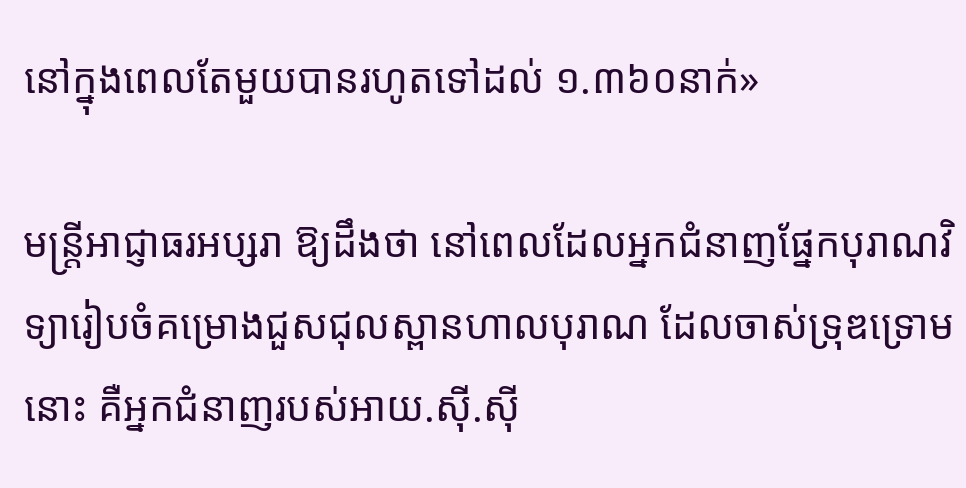នៅក្នុងពេលតែមួយបានរហូតទៅដល់ ១.៣៦០នាក់»

មន្ត្រីអាជ្ញាធរអប្សរា ឱ្យដឹងថា នៅពេលដែលអ្នកជំនាញផ្នែកបុរាណវិទ្យារៀបចំគម្រោងជួសជុលស្ពានហាលបុរាណ ដែលចាស់ទ្រុឌទ្រោមនោះ គឺអ្នកជំនាញរបស់អាយ.ស៊ី.ស៊ី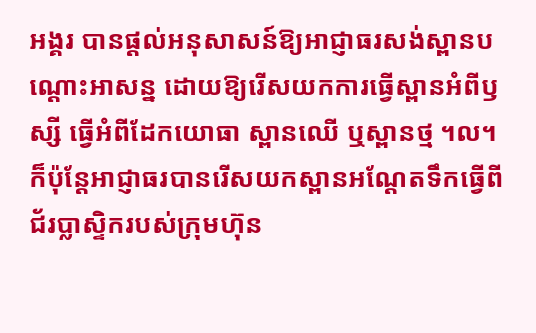អង្គរ បានផ្ដល់អនុសាសន៍ឱ្យអាជ្ញាធរសង់ស្ពានបណ្ដោះអាសន្ន ដោយឱ្យរើសយកការធ្វើស្ពានអំពីឫស្សី ធ្វើអំពីដែកយោធា ស្ពានឈើ ឬស្ពានថ្ម ។ល។ ក៏ប៉ុន្តែអាជ្ញាធរបានរើសយកស្ពានអណ្ដែតទឹកធ្វើពីជ័រប្លាស្ទិករបស់ក្រុមហ៊ុន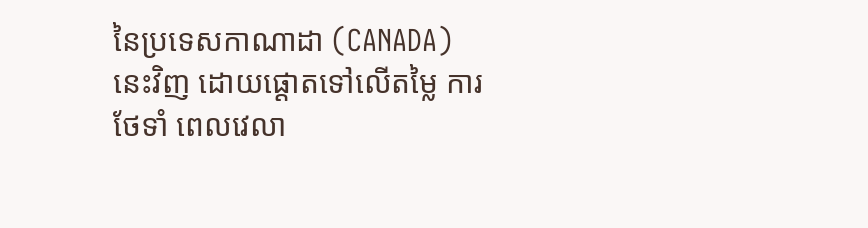នៃប្រទេសកាណាដា (CANADA) នេះវិញ ដោយផ្ដោតទៅលើតម្លៃ ការថែទាំ ពេលវេលា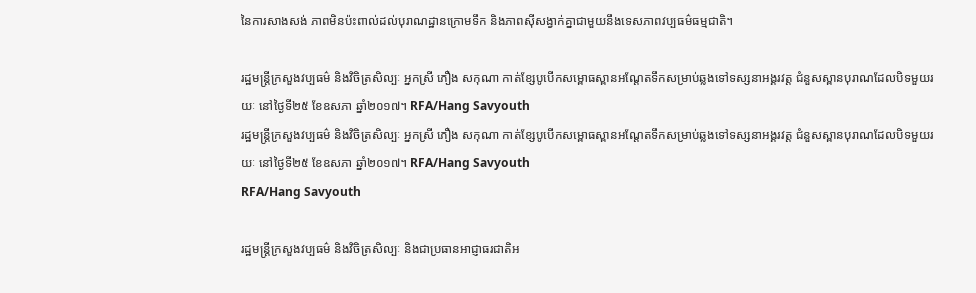នៃការសាងសង់ ភាពមិនប៉ះពាល់ដល់បុរាណដ្ឋានក្រោមទឹក និងភាពស៊ីសង្វាក់គ្នាជាមួយនឹងទេសភាពវប្បធម៌ធម្មជាតិ។

រដ្ឋមន្ត្រីក្រសួងវប្បធម៌ និងវិចិត្រសិល្បៈ អ្នកស្រី ភឿង សកុណា កាត់ខ្សែបូបើកសម្ពោធស្ពានអណ្ដែតទឹកសម្រាប់ឆ្លងទៅទស្សនាអង្គរវត្ត ជំនួសស្ពានបុរាណដែលបិទមួយរយៈ នៅថ្ងៃទី២៥ ខែឧសភា ឆ្នាំ២០១៧។ RFA/Hang Savyouth
រដ្ឋមន្ត្រីក្រសួងវប្បធម៌ និងវិចិត្រសិល្បៈ អ្នកស្រី ភឿង សកុណា កាត់ខ្សែបូបើកសម្ពោធស្ពានអណ្ដែតទឹកសម្រាប់ឆ្លងទៅទស្សនាអង្គរវត្ត ជំនួសស្ពានបុរាណដែលបិទមួយរយៈ នៅថ្ងៃទី២៥ ខែឧសភា ឆ្នាំ២០១៧។ RFA/Hang Savyouth
RFA/Hang Savyouth

រដ្ឋមន្ត្រីក្រសួងវប្បធម៌ និងវិចិត្រសិល្បៈ និងជាប្រធានអាជ្ញាធរជាតិអ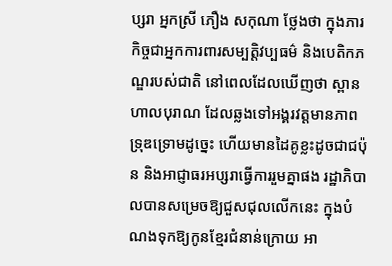ប្សរា អ្នកស្រី ភឿង សកុណា ថ្លែងថា ក្នុងភារកិច្ចជាអ្នកការពារសម្បត្តិវប្បធម៌ និងបេតិកភណ្ឌរបស់ជាតិ នៅពេលដែលឃើញថា ស្ពានហាលបុរាណ ដែលឆ្លងទៅអង្គរវត្តមានភាពទ្រុឌទ្រោមដូច្នេះ ហើយមានដៃគូខ្លះដូចជាជប៉ុន និងអាជ្ញាធរអប្សរាធ្វើការរួមគ្នាផង រដ្ឋាភិបាលបានសម្រេចឱ្យជួសជុលលើកនេះ ក្នុងបំណងទុកឱ្យកូនខ្មែរជំនាន់ក្រោយ អា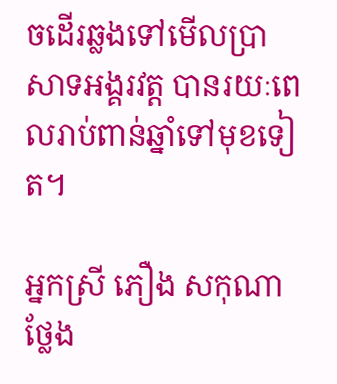ចដើរឆ្លងទៅមើលប្រាសាទអង្គរវត្ត បានរយៈពេលរាប់ពាន់ឆ្នាំទៅមុខទៀត។

អ្នកស្រី ភឿង សកុណា ថ្លែង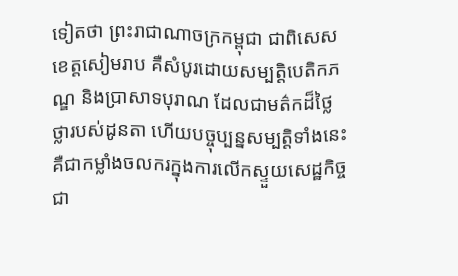ទៀតថា ព្រះរាជាណាចក្រកម្ពុជា ជាពិសេសខេត្តសៀមរាប គឺសំបូរដោយសម្បត្តិបេតិកភណ្ឌ និងប្រាសាទបុរាណ ដែលជាមត៌កដ៏ថ្លៃថ្លារបស់ដូនតា ហើយបច្ចុប្បន្នសម្បត្តិទាំងនេះគឺជាកម្លាំងចលករក្នុងការលើកស្ទួយសេដ្ឋកិច្ចជា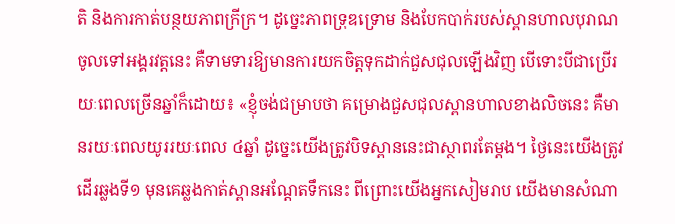តិ និងការកាត់បន្ថយភាពក្រីក្រ។ ដូច្នេះភាពទ្រុឌទ្រោម និងបែកបាក់របស់ស្ពានហាលបុរាណចូលទៅអង្គរវត្តនេះ គឺទាមទារឱ្យមានការយកចិត្តទុកដាក់ជួសជុលឡើងវិញ បើទោះបីជាប្រើរយៈពេលច្រើនឆ្នាំក៏ដោយ៖ «ខ្ញុំចង់ជម្រាបថា គម្រោងជួសជុលស្ពានហាលខាងលិចនេះ គឺមានរយៈពេលយូររយៈពេល ៤ឆ្នាំ ដូច្នេះយើងត្រូវបិទស្ពាននេះជាស្ថាពរតែម្ដង។ ថ្ងៃនេះយើងត្រូវដើរឆ្លងទី១ មុនគេឆ្លងកាត់ស្ពានអណ្ដែតទឹកនេះ ពីព្រោះយើងអ្នកសៀមរាប យើងមានសំណា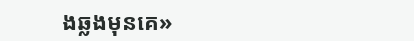ងឆ្លងមុនគេ»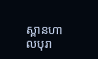ស្ពានហាលបុរា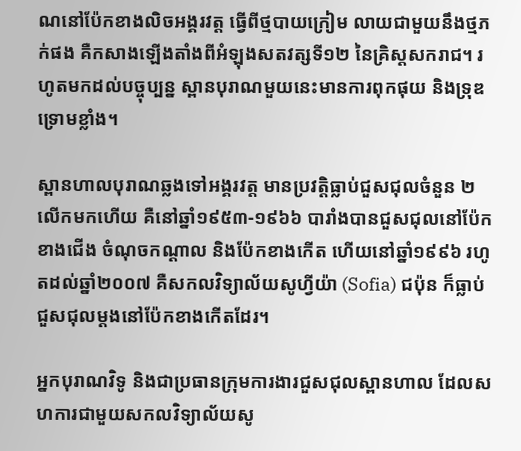ណនៅប៉ែកខាងលិចអង្គរវត្ត ធ្វើពីថ្មបាយក្រៀម លាយជាមួយនឹងថ្មភក់ផង គឺកសាងឡើងតាំងពីអំឡុងសតវត្សទី១២ នៃគ្រិស្តសករាជ។ រហូតមកដល់បច្ចុប្បន្ន ស្ពានបុរាណមួយនេះមានការពុកផុយ និងទ្រុឌទ្រោមខ្លាំង។

ស្ពានហាលបុរាណឆ្លងទៅអង្គរវត្ត មានប្រវត្តិធ្លាប់ជួសជុលចំនួន ២លើកមកហើយ គឺនៅឆ្នាំ១៩៥៣-១៩៦៦ បារាំងបានជួសជុលនៅប៉ែកខាងជើង ចំណុចកណ្ដាល និងប៉ែកខាងកើត ហើយនៅឆ្នាំ១៩៩៦ រហូតដល់ឆ្នាំ២០០៧ គឺសកលវិទ្យាល័យសូហ្វីយ៉ា (Sofia) ជប៉ុន ក៏ធ្លាប់ជួសជុលម្ដងនៅប៉ែកខាងកើតដែរ។

អ្នកបុរាណវិទូ និងជាប្រធានក្រុមការងារជួសជុលស្ពានហាល ដែលសហការជាមួយសកលវិទ្យាល័យសូ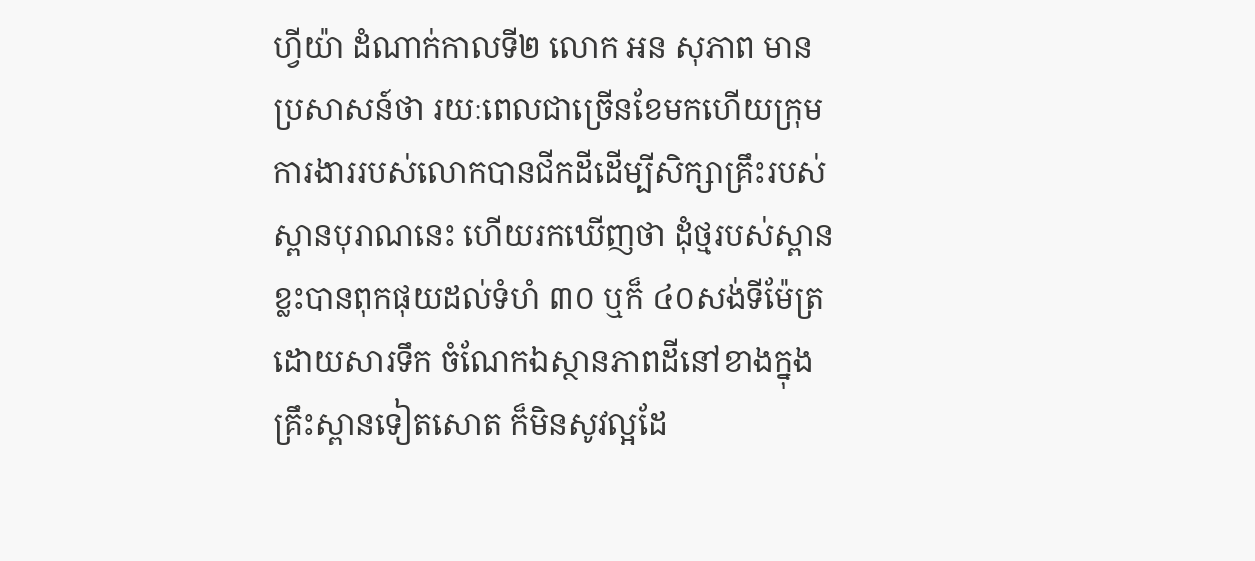ហ្វីយ៉ា ដំណាក់កាលទី២ លោក អន សុភាព មានប្រសាសន៍ថា រយៈពេលជាច្រើនខែមកហើយក្រុមការងាររបស់លោកបានជីកដីដើម្បីសិក្សាគ្រឹះរបស់ស្ពានបុរាណនេះ ហើយរកឃើញថា ដុំថ្មរបស់ស្ពានខ្លះបានពុកផុយដល់ទំហំ ៣០ ឬក៏ ៤០សង់ទីម៉ែត្រ ដោយសារទឹក ចំណែកឯស្ថានភាពដីនៅខាងក្នុងគ្រឹះស្ពានទៀតសោត ក៏មិនសូវល្អដែ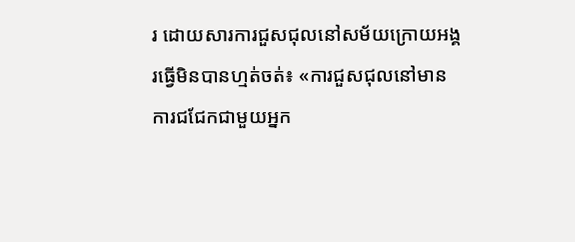រ ដោយសារការជួសជុលនៅសម័យក្រោយអង្គរធ្វើមិនបានហ្មត់ចត់៖ «ការជួសជុលនៅមានការជជែកជាមួយអ្នក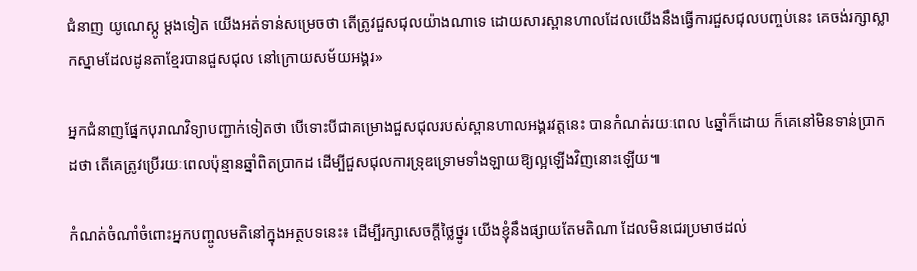ជំនាញ យូណេស្កូ ម្ដងទៀត យើងអត់ទាន់សម្រេចថា តើត្រូវជួសជុលយ៉ាងណាទេ ដោយសារស្ពានហាលដែលយើងនឹងធ្វើការជួសជុលបញ្ចប់នេះ គេចង់រក្សាស្លាកស្នាមដែលដូនតាខ្មែរបានជួសជុល នៅក្រោយសម័យអង្គរ»

អ្នកជំនាញផ្នែកបុរាណវិទ្យាបញ្ជាក់ទៀតថា បើទោះបីជាគម្រោងជួសជុលរបស់ស្ពានហាលអង្គរវត្តនេះ បានកំណត់រយៈពេល ៤ឆ្នាំក៏ដោយ ក៏គេនៅមិនទាន់ប្រាកដថា តើគេត្រូវប្រើរយៈពេលប៉ុន្មានឆ្នាំពិតប្រាកដ ដើម្បីជួសជុលការទ្រុឌទ្រោមទាំងឡាយឱ្យល្អឡើងវិញនោះឡើយ៕

កំណត់ចំណាំចំពោះអ្នកបញ្ចូលមតិនៅក្នុងអត្ថបទនេះ៖ ដើម្បីរក្សាសេចក្ដីថ្លៃថ្នូរ យើងខ្ញុំនឹងផ្សាយតែមតិណា ដែលមិនជេរប្រមាថដល់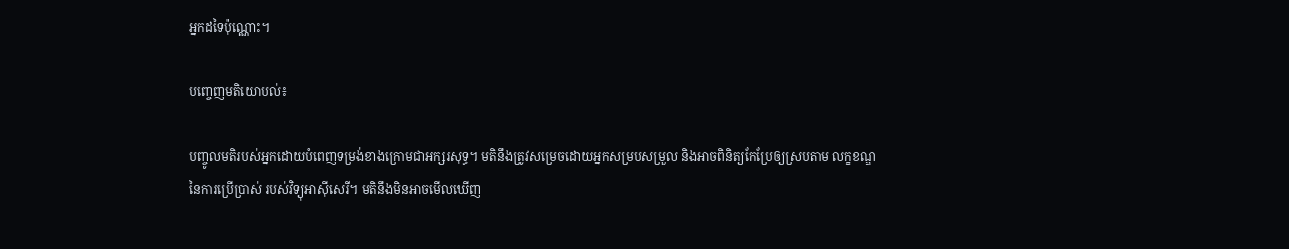អ្នកដទៃប៉ុណ្ណោះ។

បញ្ចេញមតិយោបល់៖

បញ្ចូលមតិរបស់អ្នកដោយបំពេញទម្រង់ខាងក្រោមជាអក្សរសុទ្ធ។ មតិនឹងត្រូវសម្រេចដោយអ្នកសម្របសម្រួល និងអាចពិនិត្យកែប្រែឲ្យស្របតាម លក្ខខណ្ឌនៃការប្រើប្រាស់ របស់វិទ្យុអាស៊ីសេរី។ មតិនឹងមិនអាចមើលឃើញ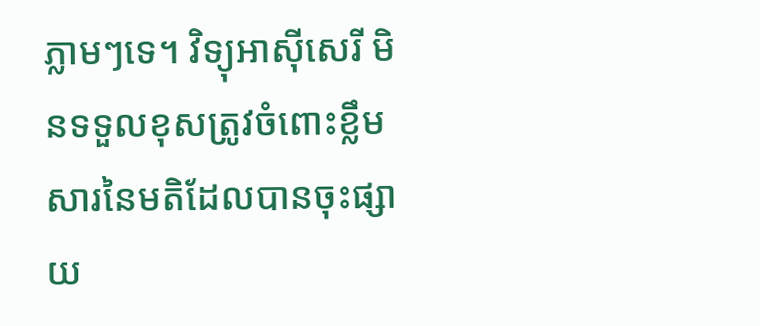ភ្លាមៗទេ។ វិទ្យុអាស៊ីសេរី មិនទទួលខុសត្រូវចំពោះខ្លឹមសារនៃមតិដែលបានចុះផ្សាយ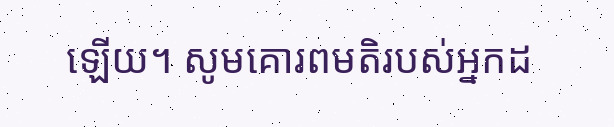ឡើយ។ សូមគោរពមតិរបស់អ្នកដ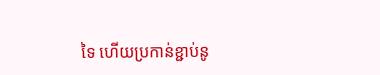ទៃ ហើយប្រកាន់ខ្ជាប់នូ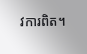វការពិត។